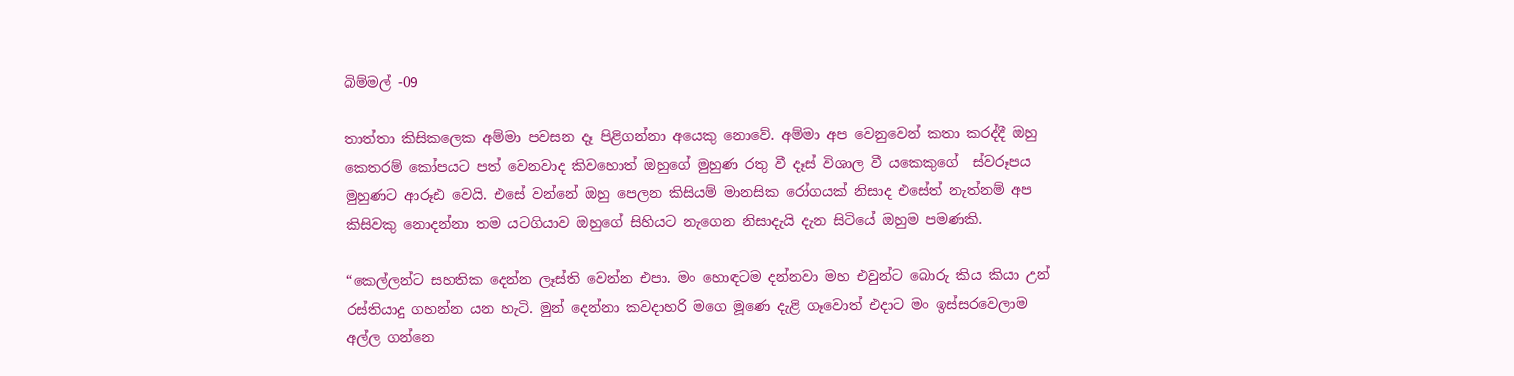බිම්මල් -09

තාත්තා කිසිකලෙක අම්මා පවසන දෑ පිළිගන්නා අයෙකු නොවේ. අම්මා අප වෙනුවෙන් කතා කරද්දී ඔහු කෙතරම් කෝපයට පත් වෙනවාද කිවහොත් ඔහුගේ මුහුණ රතු වී දෑස් විශාල වී යකෙකුගේ  ස්වරූපය මුහුණට ආරූඪ වෙයි. එසේ වන්නේ ඔහු පෙලන කිසියම් මානසික රෝගයක් නිසාද එසේත් නැත්නම් අප කිසිවකු නොදන්නා තම යටගියාව ඔහුගේ සිහියට නැගෙන නිසාදැයි දැන සිටියේ ඔහුම පමණකි.

“කෙල්ලන්ට සහතික දෙන්න ලෑස්ති වෙන්න එපා. මං හොඳටම දන්නවා මහ එවුන්ට බොරු කිය කියා උන් රස්තියාදු ගහන්න යන හැටි. මුන් දෙන්නා කවදාහරි මගෙ මූණෙ දැළි ගෑවොත් එදාට මං ඉස්සරවෙලාම අල්ල ගන්නෙ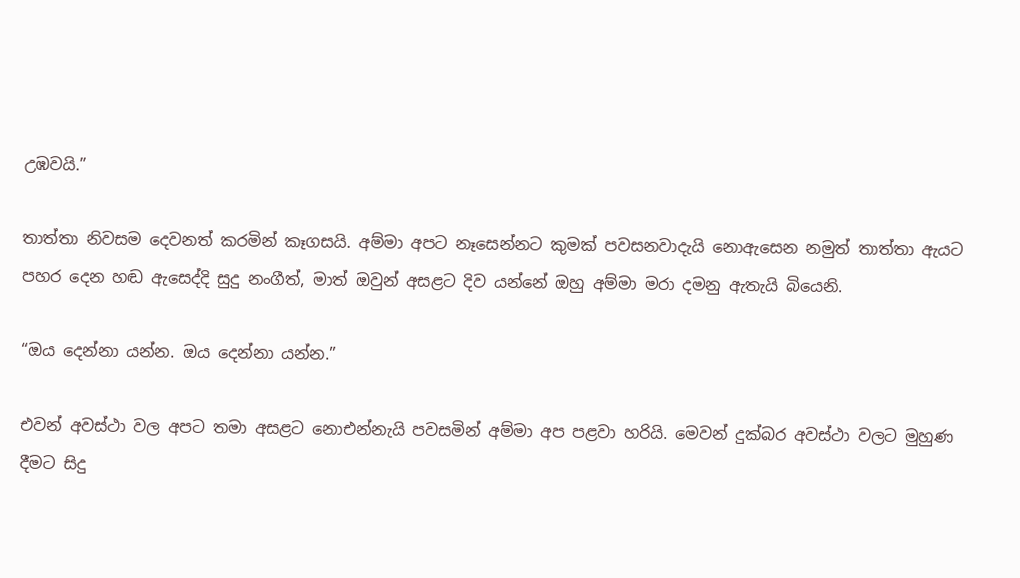උඹවයි.”

තාත්තා නිවසම දෙවනත් කරමින් කෑගසයි. අම්මා අපට නෑසෙන්නට කුමක් පවසනවාදැයි නොඇසෙන නමුත් තාත්තා ඇයට පහර දෙන හඬ ඇසෙද්දි සුදු නංගීත්, මාත් ඔවුන් අසළට දිව යන්නේ ඔහු අම්මා මරා දමනු ඇතැයි බියෙනි.

“ඔය දෙන්නා යන්න. ඔය දෙන්නා යන්න.”

එවන් අවස්ථා වල අපට තමා අසළට නොඑන්නැයි පවසමින් අම්මා අප පළවා හරියි. මෙවන් දුක්බර අවස්ථා වලට මුහුණ දීමට සිදු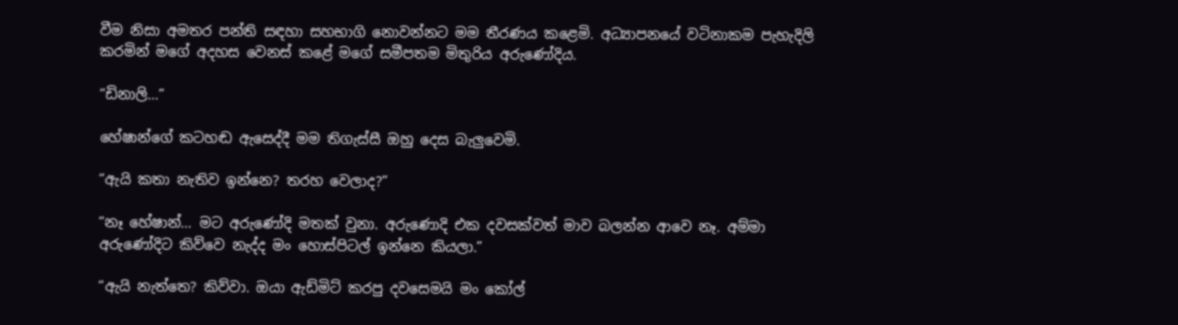වීම නිසා අමතර පන්ති සඳහා සහභාගි නොවන්නට මම තීරණය කළෙමි. අධ්‍යාපනයේ වටිනාකම පැහැදිලි කරමින් මගේ අදහස වෙනස් කළේ මගේ සමීපතම මිතුරිය අරුණෝදිය.

“ඩිනාලි…”

හේෂාන්ගේ කටහඬ ඇසෙද්දී මම තිගැස්සී ඔහු දෙස බැලුවෙමි.

“ඇයි කතා නැතිව ඉන්නෙ? තරහ වෙලාද?”

“නෑ හේෂාන්… මට අරුණෝදි මතක් වුනා. අරුණොදි එක දවසක්වත් මාව බලන්න ආවෙ නෑ. අම්මා අරුණෝදිට කිව්වෙ නැද්ද මං හොස්පිටල් ඉන්නෙ කියලා.”

“ඇයි නැත්තෙ? කිව්වා. ඔයා ඇඩ්මිට් කරපු දවසෙමයි මං කෝල්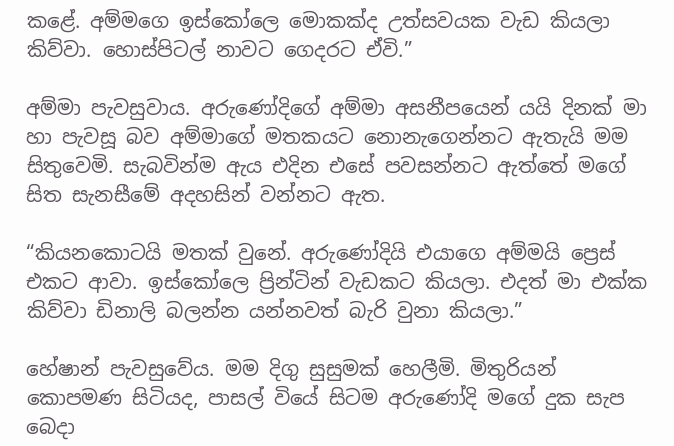කළේ. අම්මගෙ ඉස්කෝලෙ මොකක්ද උත්සවයක වැඩ කියලා කිව්වා. හොස්පිටල් නාවට ගෙදරට ඒවි.”

අම්මා පැවසුවාය. අරුණෝදිගේ අම්මා අසනීපයෙන් යයි දිනක් මා හා පැවසූ බව අම්මාගේ මතකයට නොනැගෙන්නට ඇතැයි මම සිතුවෙමි. සැබවින්ම ඇය එදින එසේ පවසන්නට ඇත්තේ මගේ සිත සැනසීමේ අදහසින් වන්නට ඇත.

“කියනකොටයි මතක් වුනේ. අරුණෝදියි එයාගෙ අම්මයි ප්‍රෙස් එකට ආවා. ඉස්කෝලෙ ප්‍රින්ටින් වැඩකට කියලා. එදත් මා එක්ක කිව්වා ඩිනාලි බලන්න යන්නවත් බැරි වුනා කියලා.”

හේෂාන් පැවසුවේය. මම දිගු සුසුමක් හෙලීමි. මිතුරියන් කොපමණ සිටියද, පාසල් වියේ සිටම අරුණෝදි මගේ දුක සැප බෙදා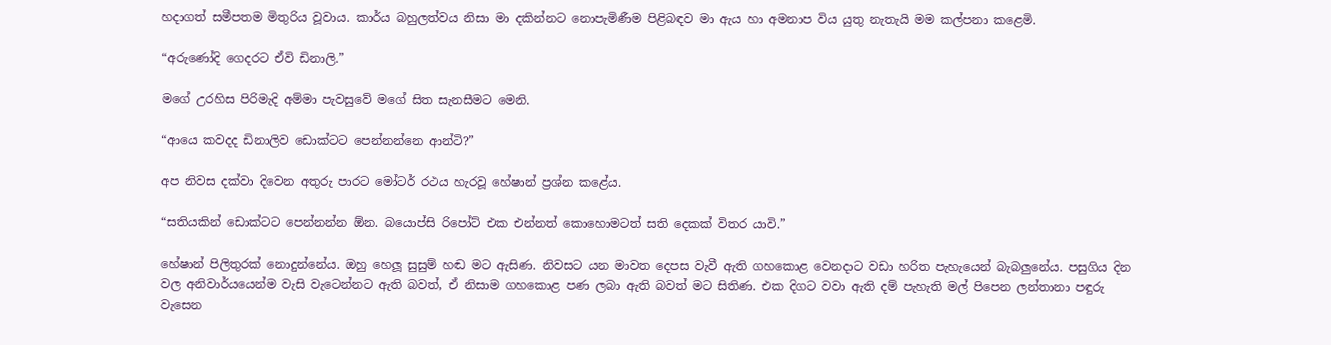හදාගත් සමීපතම මිතුරිය වූවාය. කාර්ය බහුලත්වය නිසා මා දකින්නට නොපැමිණීම පිළිබඳව මා ඇය හා අමනාප විය යුතු නැතැයි මම කල්පනා කළෙමි.

“අරුණෝදි ගෙදරට ඒවි ඩිනාලි.”

මගේ උරහිස පිරිමැදි අම්මා පැවසුවේ මගේ සිත සැනසීමට මෙනි.

“ආයෙ කවදද ඩිනාලිව ඩොක්ටට පෙන්නන්නෙ ආන්ටි?”

අප නිවස දක්වා දිවෙන අතුරු පාරට මෝටර් රථය හැරවූ හේෂාන් ප්‍රශ්න කළේය.

“සතියකින් ඩොක්ටට පෙන්නන්න ඕන. බයොප්සි රිපෝට් එක එන්නත් කොහොමටත් සති දෙකක් විතර යාවි.”

හේෂාන් පිලිතුරක් නොදුන්නේය. ඔහු හෙලූ සුසුම් හඬ මට ඇසිණ. නිවසට යන මාවත දෙපස වැවී ඇති ගහකොළ වෙනදාට වඩා හරිත පැහැයෙන් බැබලුනේය. පසුගිය දින වල අනිවාර්යයෙන්ම වැසි වැටෙන්නට ඇති බවත්, ඒ නිසාම ගහකොළ පණ ලබා ඇති බවත් මට සිතිණ. එක දිගට වවා ඇති දම් පැහැති මල් පිපෙන ලන්තානා පඳුරු වැසෙන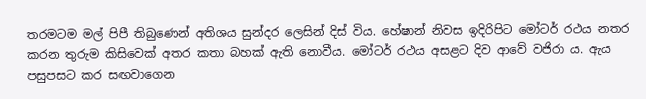තරමටම මල් පිපී තිබුණෙන් අතිශය සුන්දර ලෙසින් දිස් විය. හේෂාන් නිවස ඉදිරිපිට මෝටර් රථය නතර කරන තුරුම කිසිවෙක් අතර කතා බහක් ඇති නොවීය. මෝටර් රථය අසළට දිව ආවේ වජිරා ය. ඇය පසුපසට කර සඟවාගෙන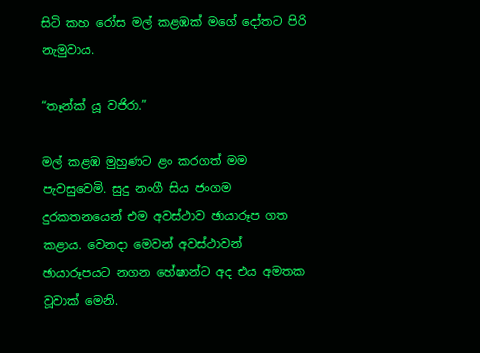සිටි කහ රෝස මල් කළඹක් මගේ දෝතට පිරි නැමුවාය.

“තෑන්ක් යූ වජිරා.”

මල් කළඹ මුහුණට ළං කරගත් මම පැවසුවෙමි. සුදු නංගී සිය ජංගම දුරකතනයෙන් එම අවස්ථාව ඡායාරූප ගත කළාය. වෙනදා මෙවන් අවස්ථාවන් ඡායාරූපයට නගන හේෂාන්ට අද එය අමතක වූවාක් මෙනි.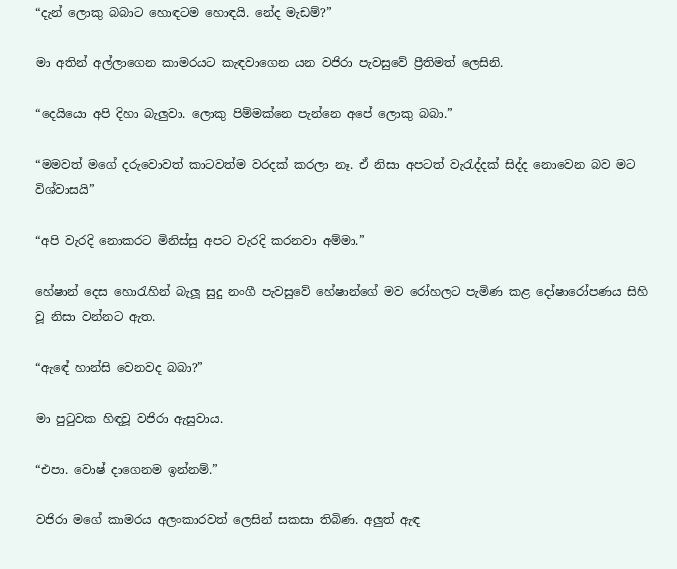“දැන් ලොකු බබාට හොඳටම හොඳයි. නේද මැඩම්?”

මා අතින් අල්ලාගෙන කාමරයට කැඳවාගෙන යන වජිරා පැවසුවේ ප්‍රීතිමත් ලෙසිනි.

“දෙයියො අපි දිහා බැලුවා. ලොකු පිම්මක්නෙ පැන්නෙ අපේ ලොකු බබා.”

“මමවත් මගේ දරුවොවත් කාටවත්ම වරදක් කරලා නෑ. ඒ නිසා අපටත් වැරැද්දක් සිද්ද නොවෙන බව මට විශ්වාසයි”

“අපි වැරදි නොකරට මිනිස්සු අපට වැරදි කරනවා අම්මා.”

හේෂාන් දෙස හොරැහින් බැලූ සුදු නංගී පැවසුවේ හේෂාන්ගේ මව රෝහලට පැමිණ කළ දෝෂාරෝපණය සිහි වූ නිසා වන්නට ඇත.

“ඇඳේ හාන්සි වෙනවද බබා?”

මා පුටුවක හිඳවූ වජිරා ඇසුවාය.

“එපා. වොෂ් දාගෙනම ඉන්නම්.”

වජිරා මගේ කාමරය අලංකාරවත් ලෙසින් සකසා තිබිණ. අලුත් ඇඳ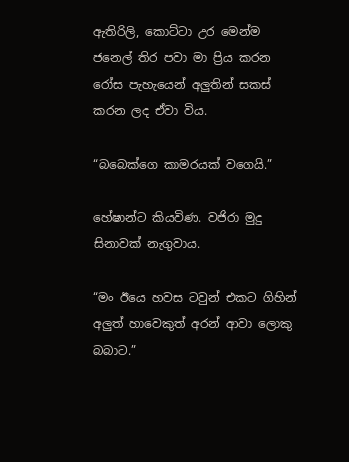ඇතිරිලි, කොට්ටා උර මෙන්ම ජනෙල් තිර පවා මා ප්‍රිය කරන රෝස පැහැයෙන් අලුතින් සකස් කරන ලද ඒවා විය.

“බබෙක්ගෙ කාමරයක් වගෙයි.”

හේෂාන්ට කියවිණ. වජිරා මුදු සිනාවක් නැගුවාය.

“මං ඊයෙ හවස ටවුන් එකට ගිහින් අලුත් හාවෙකුත් අරන් ආවා ලොකු බබාට.”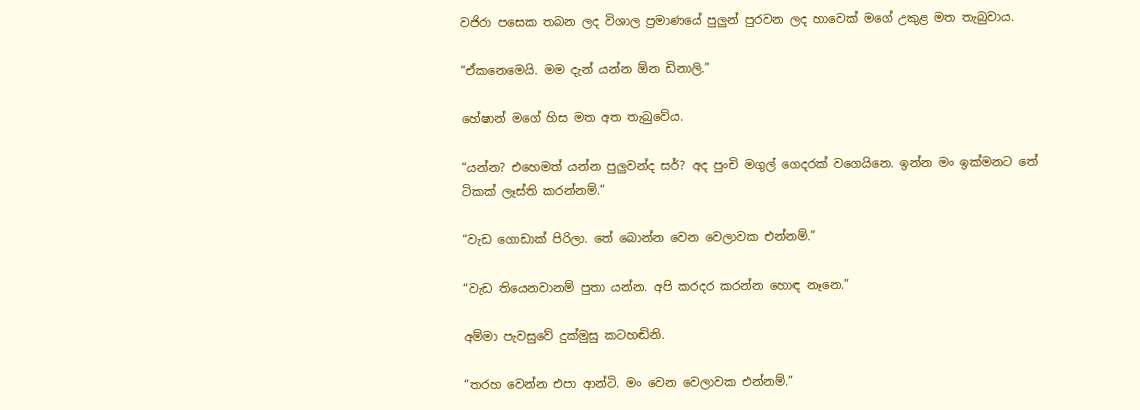වජිරා පසෙක තබන ලද විශාල ප්‍රමාණයේ පුලුන් පුරවන ලද හාවෙක් මගේ උකුළ මත තැබුවාය.

“ඒකනෙමෙයි. මම දැන් යන්න ඕන ඩිනාලි.”

හේෂාන් මගේ හිස මත අත තැබුවේය.

“යන්න? එහෙමත් යන්න පුලුවන්ද සර්? අද පුංචි මගුල් ගෙදරක් වගෙයිනෙ. ඉන්න මං ඉක්මනට තේ ටිකක් ලෑස්ති කරන්නම්.”

“වැඩ ගොඩාක් පිරිලා. තේ බොන්න වෙන වෙලාවක එන්නම්.”

“වැඩ තියෙනවානම් පුතා යන්න. අපි කරදර කරන්න හොඳ නෑනෙ.”

අම්මා පැවසුවේ දුක්මුසු කටහඬිනි.

“තරහ වෙන්න එපා ආන්ටි. මං වෙන වෙලාවක එන්නම්.”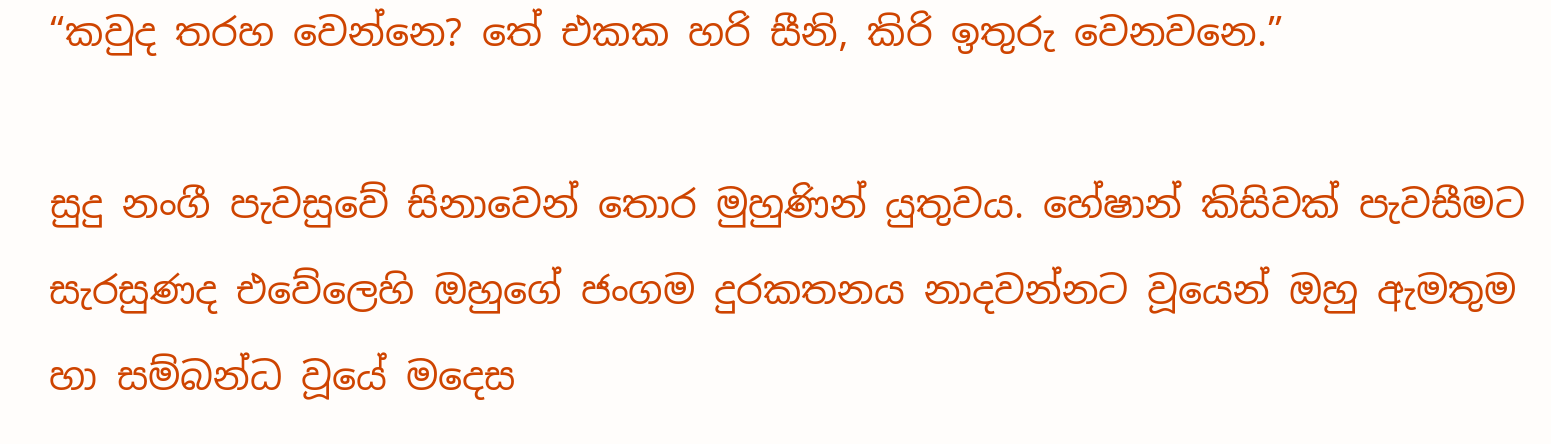“කවුද තරහ වෙන්නෙ? තේ එකක හරි සීනි, කිරි ඉතුරු වෙනවනෙ.”

සුදු නංගී පැවසුවේ සිනාවෙන් තොර මුහුණින් යුතුවය. හේෂාන් කිසිවක් පැවසීමට සැරසුණද එවේලෙහි ඔහුගේ ජංගම දුරකතනය නාදවන්නට වූයෙන් ඔහු ඇමතුම හා සම්බන්ධ වූයේ මදෙස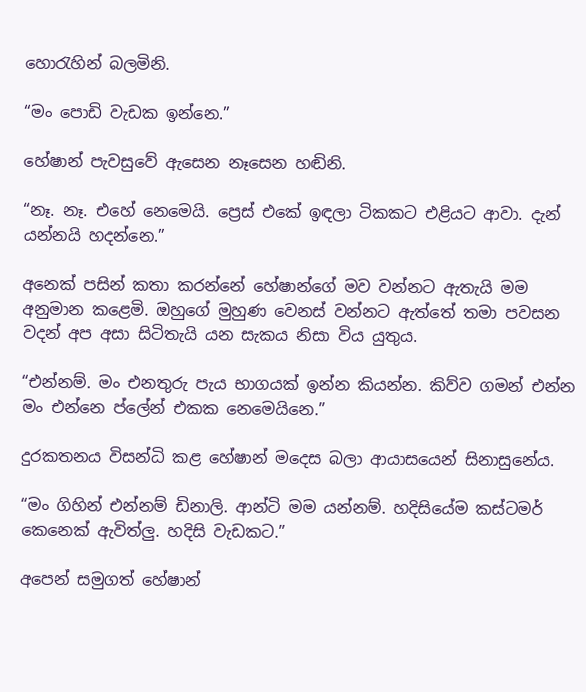හොරැහින් බලමිනි.

“මං පොඩි වැඩක ඉන්නෙ.”

හේෂාන් පැවසුවේ ඇසෙන නෑසෙන හඬිනි.

“නෑ. නෑ. එහේ නෙමෙයි. ප්‍රෙස් එකේ ඉඳලා ටිකකට එළියට ආවා. දැන් යන්නයි හදන්නෙ.”

අනෙක් පසින් කතා කරන්නේ හේෂාන්ගේ මව වන්නට ඇතැයි මම අනුමාන කළෙමි. ඔහුගේ මුහුණ වෙනස් වන්නට ඇත්තේ තමා පවසන වදන් අප අසා සිටිතැයි යන සැකය නිසා විය යුතුය.

“එන්නම්. මං එනතුරු පැය භාගයක් ඉන්න කියන්න. කිව්ව ගමන් එන්න මං එන්නෙ ප්ලේන් එකක නෙමෙයිනෙ.”

දුරකතනය විසන්ධි කළ හේෂාන් මදෙස බලා ආයාසයෙන් සිනාසුනේය.

“මං ගිහින් එන්නම් ඩිනාලි. ආන්ටි මම යන්නම්. හදිසියේම කස්ටමර් කෙනෙක් ඇවිත්ලු. හදිසි වැඩකට.”

අපෙන් සමුගත් හේෂාන්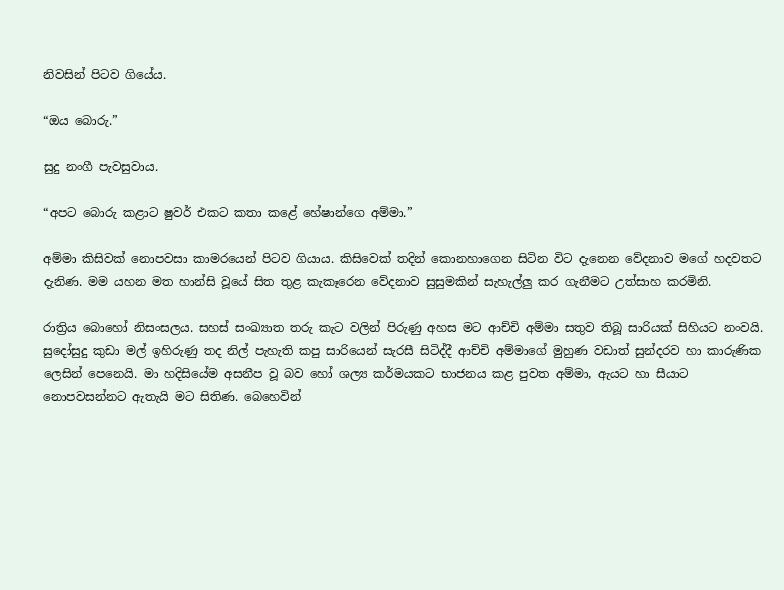නිවසින් පිටව ගියේය.

“ඔය බොරු.”

සුදු නංගී පැවසුවාය.

“අපට බොරු කළාට ෂුවර් එකට කතා කළේ හේෂාන්ගෙ අම්මා.”

අම්මා කිසිවක් නොපවසා කාමරයෙන් පිටව ගියාය. කිසිවෙක් තදින් කොනහාගෙන සිටින විට දැනෙන වේදනාව මගේ හදවතට දැනිණ. මම යහන මත හාන්සි වූයේ සිත තුළ කැකෑරෙන වේදනාව සුසුමකින් සැහැල්ලු කර ගැනීමට උත්සාහ කරමිනි.

රාත්‍රිය බොහෝ නිසංසලය. සහස් සංඛ්‍යාත තරු කැට වලින් පිරුණු අහස මට ආච්චි අම්මා සතුව තිබූ සාරියක් සිහියට නංවයි. සුදෝසුදු කුඩා මල් ඉහිරුණු තද නිල් පැහැති කපු සාරියෙන් සැරසී සිටිද්දී ආච්චි අම්මාගේ මුහුණ වඩාත් සුන්දරව හා කාරුණික ලෙසින් පෙනෙයි. මා හදිසියේම අසනීප වූ බව හෝ ශල්‍ය කර්මයකට භාජනය කළ පුවත අම්මා, ඇයට හා සීයාට නොපවසන්නට ඇතැයි මට සිතිණ. බෙහෙවින්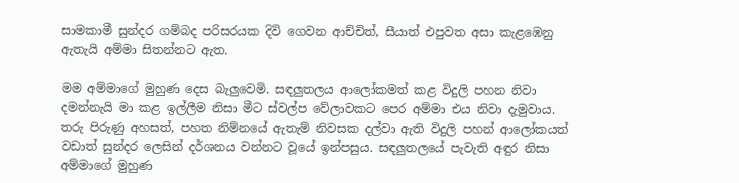සාමකාමී සුන්දර ගම්බද පරිසරයක දිවි ගෙවන ආච්චිත්, සීයාත් එපුවත අසා කැළඹෙනු ඇතැයි අම්මා සිතන්නට ඇත.

මම අම්මාගේ මුහුණ දෙස බැලුවෙමි. සඳලුතලය ආලෝකමත් කළ විදුලි පහන නිවා දමන්නැයි මා කළ ඉල්ලීම නිසා මීට ස්වල්ප වේලාවකට පෙර අම්මා එය නිවා දැමුවාය. තරු පිරුණු අහසත්, පහත නිම්නයේ ඇතැම් නිවසක දල්වා ඇති විදුලි පහන් ආලෝකයත් වඩාත් සුන්දර ලෙසින් දර්ශනය වන්නට වූයේ ඉන්පසුය. සඳලුතලයේ පැවැති අඳුර නිසා අම්මාගේ මුහුණ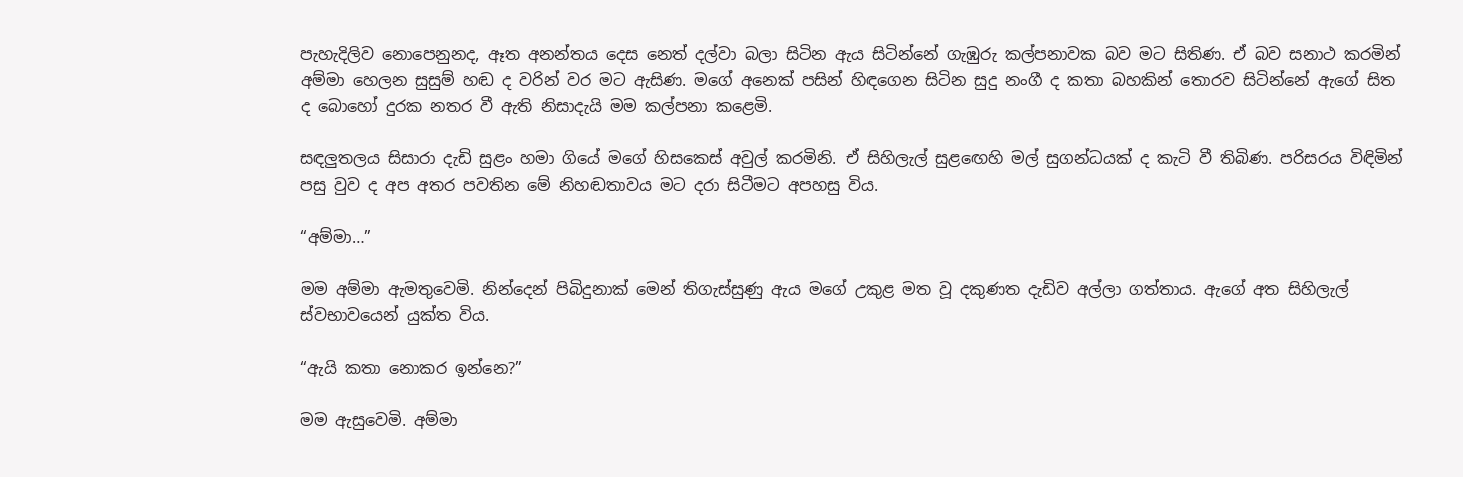පැහැදිලිව නොපෙනුනද, ඈත අනන්තය දෙස නෙත් දල්වා බලා සිටින ඇය සිටින්නේ ගැඹුරු කල්පනාවක බව මට සිතිණ. ඒ බව සනාථ කරමින් අම්මා හෙලන සුසුම් හඬ ද වරින් වර මට ඇසිණ. මගේ අනෙක් පසින් හිඳගෙන සිටින සුදු නංගී ද කතා බහකින් තොරව සිටින්නේ ඇගේ සිත ද බොහෝ දුරක නතර වී ඇති නිසාදැයි මම කල්පනා කළෙමි.

සඳලුතලය සිසාරා දැඩි සුළං හමා ගියේ මගේ හිසකෙස් අවුල් කරමිනි. ඒ සිහිලැල් සුළඟෙහි මල් සුගන්ධයක් ද කැටි වී තිබිණ. පරිසරය විඳිමින් පසු වුව ද අප අතර පවතින මේ නිහඬතාවය මට දරා සිටීමට අපහසු විය.

“අම්මා…”

මම අම්මා ඇමතුවෙමි. නින්දෙන් පිබිදුනාක් මෙන් තිගැස්සුණු ඇය මගේ උකුළ මත වූ දකුණත දැඩිව අල්ලා ගත්තාය. ඇගේ අත සිහිලැල් ස්වභාවයෙන් යුක්ත විය.

“ඇයි කතා නොකර ඉන්නෙ?”

මම ඇසුවෙමි. අම්මා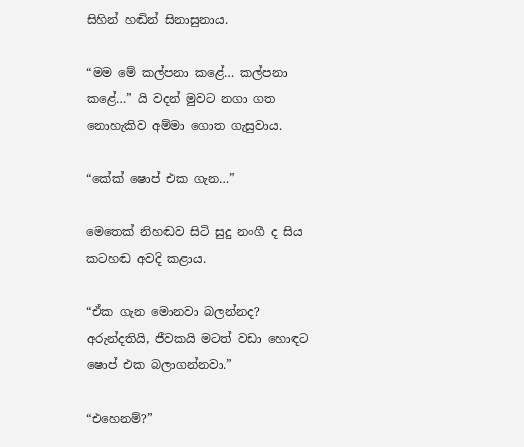සිහින් හඬින් සිනාසුනාය.

“මම මේ කල්පනා කළේ… කල්පනා කළේ…” යි වදන් මුවට නගා ගත නොහැකිව අම්මා ගොත ගැසුවාය.

“කේක් ෂොප් එක ගැන…”

මෙතෙක් නිහඬව සිටි සුදු නංගී ද සිය කටහඬ අවදි කළාය.

“ඒක ගැන මොනවා බලන්නද? අරුන්දතියි, ජීවකයි මටත් වඩා හොඳට ෂොප් එක බලාගන්නවා.”

“එහෙනම්?”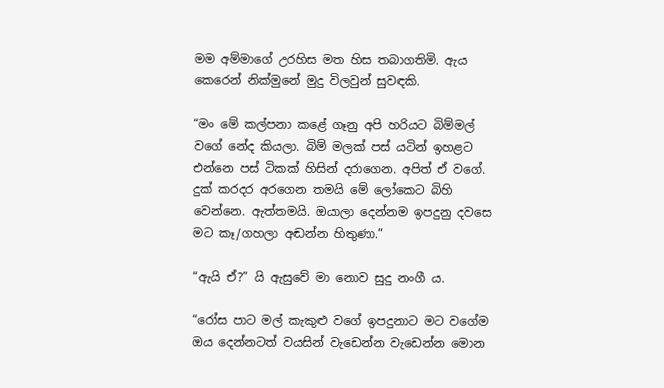මම අම්මාගේ උරහිස මත හිස තබාගතිමි. ඇය කෙරෙන් නික්මුනේ මුදු විලවුන් සුවඳකි.

“මං මේ කල්පනා කළේ ගෑනු අපි හරියට බිම්මල් වගේ නේද කියලා. බිම් මලක් පස් යටින් ඉහළට එන්නෙ පස් ටිකක් හිසින් දරාගෙන. අපිත් ඒ වගේ. දුක් කරදර අරගෙන තමයි මේ ලෝකෙට බිහි වෙන්නෙ. ඇත්තමයි. ඔයාලා දෙන්නම ඉපදුනු දවසෙ මට කෑ/ගහලා අඬන්න හිතුණා.”

“ඇයි ඒ?” යි ඇසුවේ මා නොව සුදු නංගී ය.

“රෝස පාට මල් කැකුළු වගේ ඉපදුනාට මට වගේම ඔය දෙන්නටත් වයසින් වැඩෙන්න වැඩෙන්න මොන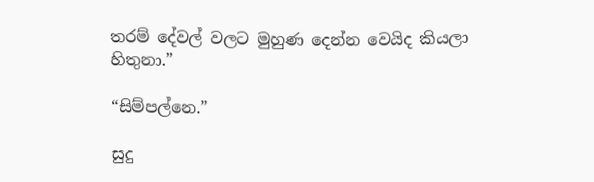තරම් දේවල් වලට මුහුණ දෙන්න වෙයිද කියලා හිතුනා.”

“සිම්පල්නෙ.”

සුදු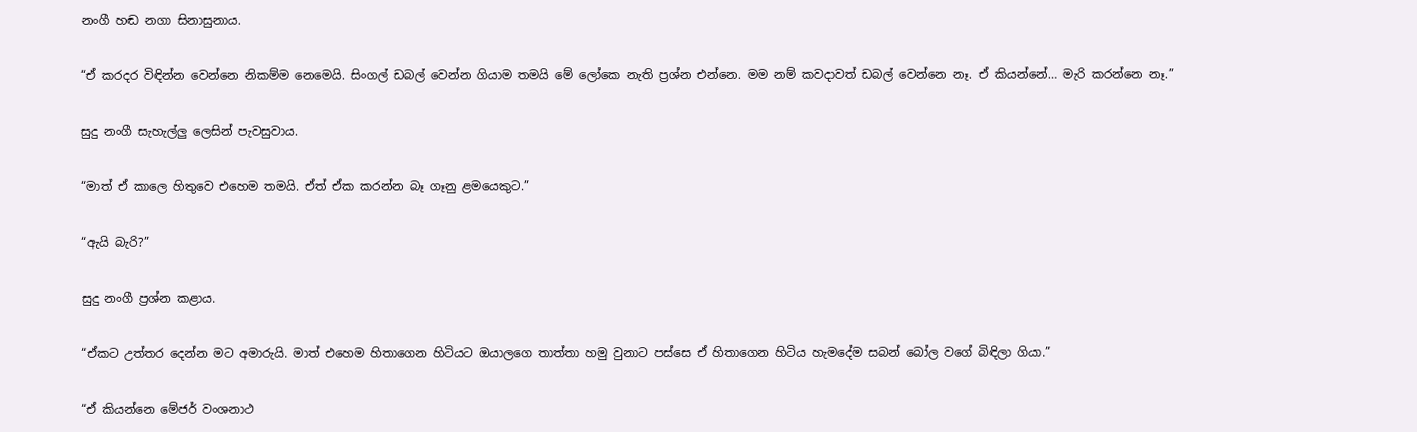නංගී හඬ නගා සිනාසුනාය.

“ඒ කරදර විඳින්න වෙන්නෙ නිකම්ම නෙමෙයි. සිංගල් ඩබල් වෙන්න ගියාම තමයි මේ ලෝකෙ නැති ප්‍රශ්න එන්නෙ. මම නම් කවදාවත් ඩබල් වෙන්නෙ නෑ. ඒ කියන්නේ… මැරි කරන්නෙ නෑ.”

සුදු නංගී සැහැල්ලු ලෙසින් පැවසුවාය.

“මාත් ඒ කාලෙ හිතුවෙ එහෙම තමයි. ඒත් ඒක කරන්න බෑ ගෑනු ළමයෙකුට.”

“ඇයි බැරි?”

සුදු නංගී ප්‍රශ්න කළාය.

“ඒකට උත්තර දෙන්න මට අමාරුයි. මාත් එහෙම හිතාගෙන හිටියට ඔයාලගෙ තාත්තා හමු වුනාට පස්සෙ ඒ හිතාගෙන හිටිය හැමදේම සබන් බෝල වගේ බිඳිලා ගියා.”

“ඒ කියන්නෙ මේජර් වංශනාථ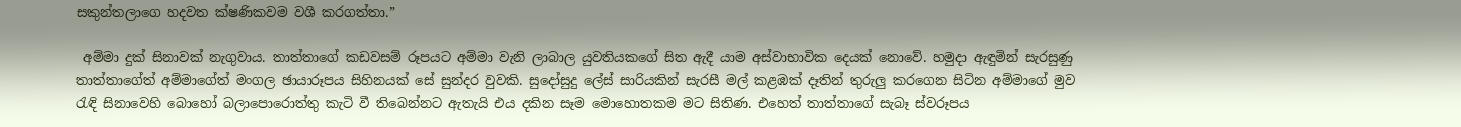සකුන්තලාගෙ හදවත ක්ෂණිකවම වශී කරගත්තා.”

 අම්මා දුක් සිනාවක් නැගුවාය. තාත්තාගේ කඩවසම් රූපයට අම්මා වැනි ලාබාල යුවතියකගේ සිත ඇදී යාම අස්වාභාවික දෙයක් නොවේ. හමුදා ඇඳුමින් සැරසුණු තාත්තාගේත් අම්මාගේත් මංගල ඡායාරූපය සිහිනයක් සේ සුන්දර වුවකි. සුදෝසුදු ලේස් සාරියකින් සැරසී මල් කළඹක් දෑතින් තුරුලු කරගෙන සිටින අම්මාගේ මුව රැඳි සිනාවෙහි බොහෝ බලාපොරොත්තු කැටි වී තිබෙන්නට ඇතැයි එය දකින සෑම මොහොතකම මට සිතිණ. එහෙත් තාත්තාගේ සැබෑ ස්වරූපය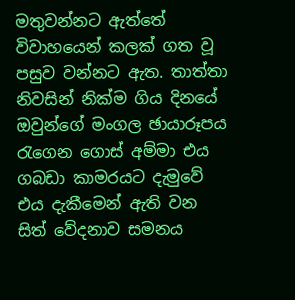මතුවන්නට ඇත්තේ විවාහයෙන් කලක් ගත වූ පසුව වන්නට ඇත. තාත්තා නිවසින් නික්ම ගිය දිනයේ ඔවුන්ගේ මංගල ඡායාරූපය රැගෙන ගොස් අම්මා එය ගබඩා කාමරයට දැමුවේ එය දැකීමෙන් ඇති වන සිත් වේදනාව සමනය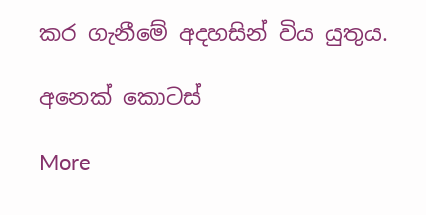කර ගැනීමේ අදහසින් විය යුතුය.

අනෙක් කොටස්

More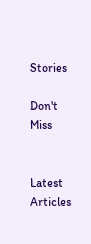Stories

Don't Miss


Latest Articles